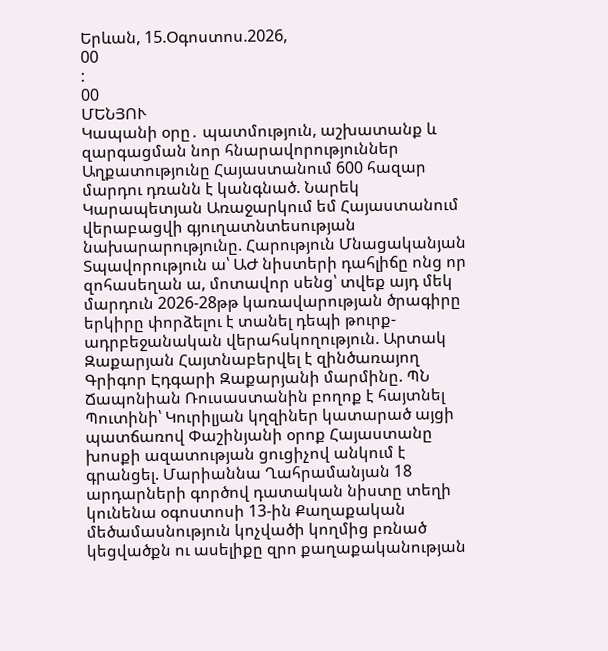Երևան, 15.Օգոստոս.2026,
00
:
00
ՄԵՆՅՈՒ
Կապանի օրը․ պատմություն, աշխատանք և զարգացման նոր հնարավորություններ Աղքատությունը Հայաստանում 600 հազար մարդու դռանն է կանգնած. Նարեկ Կարապետյան Առաջարկում եմ Հայաստանում վերաբացվի գյուղատնտեսության նախարարությունը. Հարություն Մնացականյան Տպավորություն ա՝ ԱԺ նիստերի դահլիճը ոնց որ զոհասեղան ա, մոտավոր սենց՝ տվեք այդ մեկ մարդուն 2026-28թթ կառավարության ծրագիրը երկիրը փորձելու է տանել դեպի թուրք-ադրբեջանական վերահսկողություն. Արտակ Զաքարյան Հայտնաբերվել է զինծառայող Գրիգոր Էդգարի Զաքարյանի մարմինը. ՊՆ Ճապոնիան Ռուսաստանին բողոք է հայտնել Պուտինի՝ Կուրիլյան կղզիներ կատարած այցի պատճառով Փաշինյանի օրոք Հայաստանը խոսքի ազատության ցուցիչով անկում է գրանցել. Մարիաննա Ղահրամանյան 18 արդարների գործով դատական նիստը տեղի կունենա օգոստոսի 13-ին Քաղաքական մեծամասնություն կոչվածի կողմից բռնած կեցվածքն ու ասելիքը զրո քաղաքականության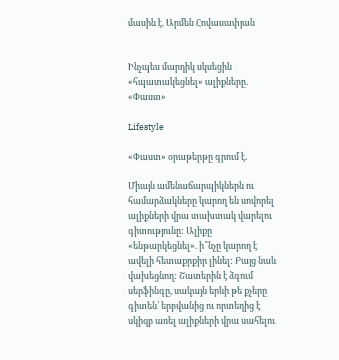մասին է. Արմեն Հովասափյան


Ինչպես մարդիկ սկսեցին «հպատակեցնել» ալիքները. «Փաստ»

Lifestyle

«Փաստ» օրաթերթը գրում է.

Միայն ամենաճարպիկներն ու համարձակները կարող են սովորել ալիքների վրա տախտակ վարելու գիտությունը: Ալիքը «ենթարկեցնել». ի՞նչը կարող է ավելի հետաքրքիր լինել: Բայց նաև վախեցնող: Շատերին է ձգում սերֆինգը, սակայն երևի թե քչերը գիտեն՝ երբվանից ու որտեղից է սկիզբ առել ալիքների վրա սահելու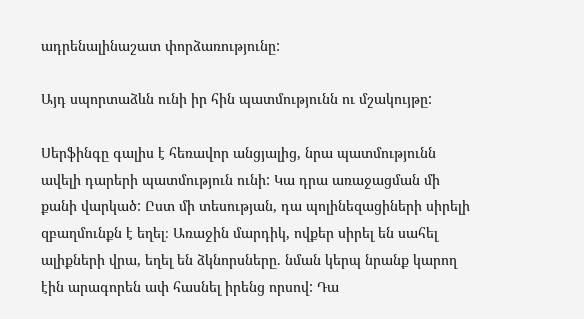ադրենալինաշատ փորձառությունը:

Այդ սպորտաձևն ունի իր հին պատմությունն ու մշակույթը:

Սերֆինգը գալիս է հեռավոր անցյալից, նրա պատմությունն ավելի դարերի պատմություն ունի: Կա դրա առաջացման մի քանի վարկած: Ըստ մի տեսության, դա պոլինեզացիների սիրելի զբաղմունքն է եղել։ Առաջին մարդիկ, ովքեր սիրել են սահել ալիքների վրա, եղել են ձկնորսները. նման կերպ նրանք կարող էին արագորեն ափ հասնել իրենց որսով: Դա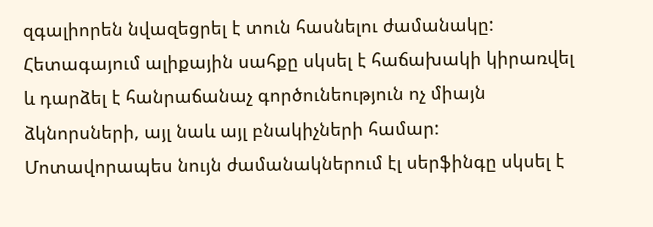զգալիորեն նվազեցրել է տուն հասնելու ժամանակը: Հետագայում ալիքային սահքը սկսել է հաճախակի կիրառվել և դարձել է հանրաճանաչ գործունեություն ոչ միայն ձկնորսների, այլ նաև այլ բնակիչների համար: Մոտավորապես նույն ժամանակներում էլ սերֆինգը սկսել է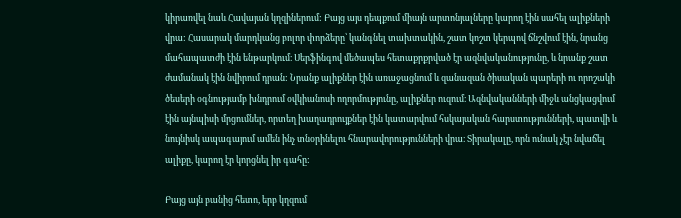կիրառվել նաև Հավայան կղզիներում: Բայց այս դեպքում միայն արտոնյալները կարող էին սահել ալիքների վրա: Հասարակ մարդկանց բոլոր փորձերը՝ կանգնել տախտակին, շատ կոշտ կերպով ճնշվում էին, նրանց մահապատժի էին ենթարկում։ Սերֆինգով մեծապես հետաքրքրված էր ազնվականությունը, և նրանք շատ ժամանակ էին նվիրում դրան: Նրանք ալիքներ էին առաջացնում և զանազան ծիսական պարերի ու որոշակի ծեսերի օգնությամբ խնդրում օվկիանոսի ողորմությունը, ալիքներ ուզում։ Ազնվականների միջև անցկացվում էին այնպիսի մրցումներ, որտեղ խաղադրույքներ էին կատարվում հսկայական հարստությունների, պատվի և նույնիսկ ապագայում ամեն ինչ տնօրինելու հնարավորությունների վրա։ Տիրակալը, որն ունակ չէր նվաճել ալիքը, կարող էր կորցնել իր գահը:

Բայց այն բանից հետո, երբ կղզում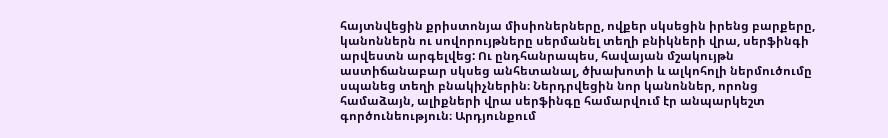հայտնվեցին քրիստոնյա միսիոներները, ովքեր սկսեցին իրենց բարքերը, կանոններն ու սովորույթները սերմանել տեղի բնիկների վրա, սերֆինգի արվեստն արգելվեց: Ու ընդհանրապես, հավայան մշակույթն աստիճանաբար սկսեց անհետանալ, ծխախոտի և ալկոհոլի ներմուծումը սպանեց տեղի բնակիչներին։ Ներդրվեցին նոր կանոններ, որոնց համաձայն, ալիքների վրա սերֆինգը համարվում էր անպարկեշտ գործունեություն։ Արդյունքում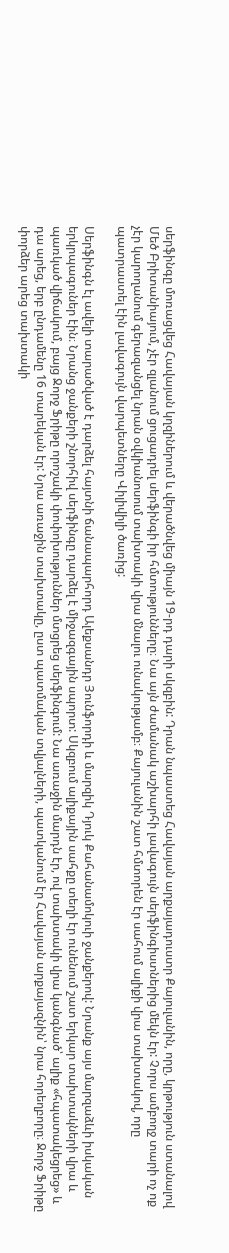սերֆինգը մոռացվեց Հավայան կղզիներում և վերածնվեց միայն 19-րդ դարի սկզբին: Դրան նպաստեց Հավայան արքայադուստր Քայուլանին, որը, կրթություն ստանալով Մեծ Բրիտանիայում, չէր զլանում ցուցադրել սերֆինգի իր հմտությունները։ Նա այն ժամանակ աշխարհի լավագույն սերֆինգիստներից մեկն էր: Չորս ամբողջ տարի ոչ ոք չէր կարողանում գերազանցել նրան օվկիանոսում տախտակի վրա մնալու ունակությամբ։ Քայուլանին շատ հմտորեն էր սահում ալիքի վրա տախտակով, որը պատրաստել էին լավագույն վարպետները Վիլիվիլի ծառից:

Սերֆինգն էլ ավելի տարածված է դարձել հայտնի ճանապարհորդ Ալեքսանդր Յունֆորդի և մարզիկ Դյուկ Քահանամոկուի ջանքերով: Նրանք այս մարզաձևի իսկական երկրպագուներ էին։ Նրանց ջանքերի շնորհիվ սերֆինգը դարձել է միջազգային սպորտ: Սկզբում ալիքային սահքը տեղի էր ունենում շատ երկար տախտակների վրա և պառկած վիճակում, բայց Ջորջ Ֆրիթը որոշակի փոփոխություններ մտցրեց սերֆինգում: Նա առաջին մարդն էր, ով տախտակի վրա կանգնած՝ ալիք «հպատակեցրեց» և դա արեց, երբ ընդամենը 16 տարեկան էր: Նրա առաջին տախտակը, ըստ պատմական տվյալների, պատկանում էր Հավայան արքայազնին՝ նրա հորեղբորը։ Ջորջ Ֆրիթը փորձեր արեց տախտակի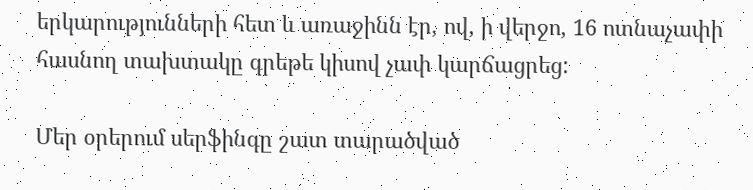երկարությունների հետ և առաջինն էր, ով, ի վերջո, 16 ոտնաչափի հասնող տախտակը գրեթե կիսով չափ կարճացրեց:

Մեր օրերում սերֆինգը շատ տարածված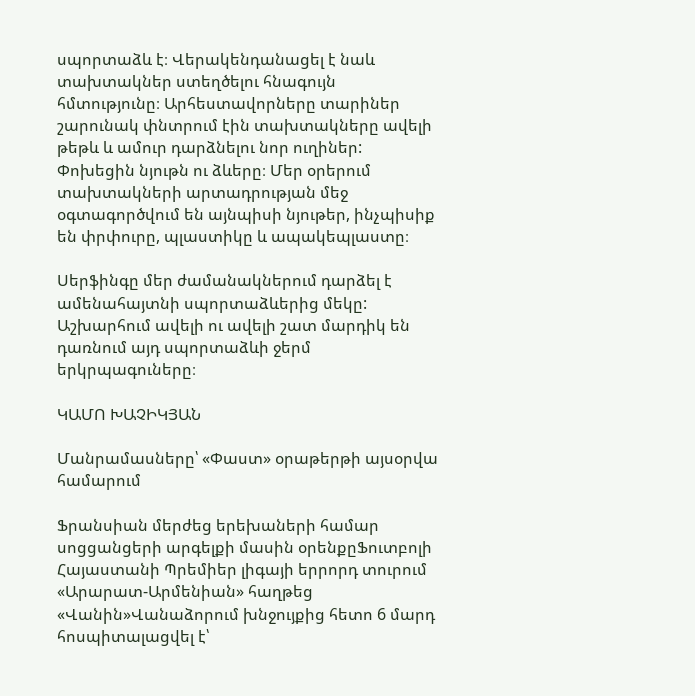սպորտաձև է։ Վերակենդանացել է նաև տախտակներ ստեղծելու հնագույն հմտությունը։ Արհեստավորները տարիներ շարունակ փնտրում էին տախտակները ավելի թեթև և ամուր դարձնելու նոր ուղիներ: Փոխեցին նյութն ու ձևերը։ Մեր օրերում տախտակների արտադրության մեջ օգտագործվում են այնպիսի նյութեր, ինչպիսիք են փրփուրը, պլաստիկը և ապակեպլաստը։

Սերֆինգը մեր ժամանակներում դարձել է ամենահայտնի սպորտաձևերից մեկը: Աշխարհում ավելի ու ավելի շատ մարդիկ են դառնում այդ սպորտաձևի ջերմ երկրպագուները։

ԿԱՄՈ ԽԱՉԻԿՅԱՆ

Մանրամասները՝ «Փաստ» օրաթերթի այսօրվա համարում

Ֆրանսիան մերժեց երեխաների համար սոցցանցերի արգելքի մասին օրենքըՖուտբոլի Հայաստանի Պրեմիեր լիգայի երրորդ տուրում «Արարատ-Արմենիան» հաղթեց «Վանին»Վանաձորում խնջույքից հետո 6 մարդ հոսպիտալացվել է՝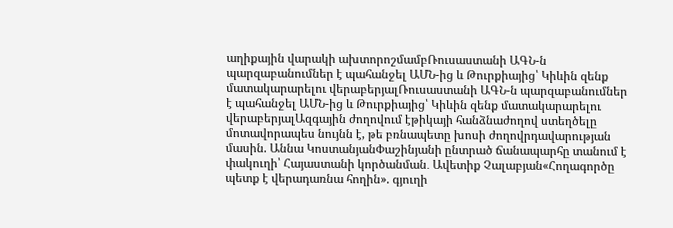աղիքային վարակի ախտորոշմամբՌուսաստանի ԱԳՆ-ն պարզաբանումներ է պահանջել ԱՄՆ-ից և Թուրքիայից՝ Կիևին զենք մատակարարելու վերաբերյալՌուսաստանի ԱԳՆ-ն պարզաբանումներ է պահանջել ԱՄՆ-ից և Թուրքիայից՝ Կիևին զենք մատակարարելու վերաբերյալԱզգային ժողովում էթիկայի հանձնաժողով ստեղծելը մոտավորապես նույնն է, թե բռնապետը խոսի ժողովրդավարության մասին. Աննա ԿոստանյանՓաշինյանի ընտրած ճանապարհը տանում է փակուղի՝ Հայաստանի կործանման․ Ավետիք Չալաբյան«Հողագործը պետք է վերադառնա հողին». գյուղի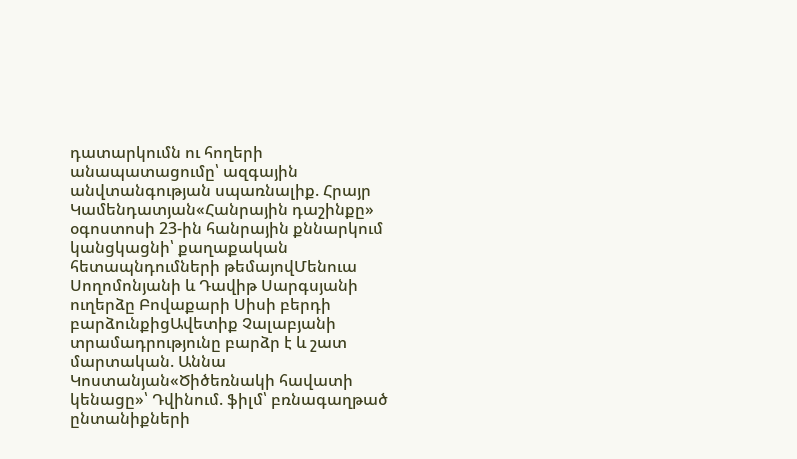դատարկումն ու հողերի անապատացումը՝ ազգային անվտանգության սպառնալիք. Հրայր Կամենդատյան«Հանրային դաշինքը» օգոստոսի 23-ին հանրային քննարկում կանցկացնի՝ քաղաքական հետապնդումների թեմայովՄենուա Սողոմոնյանի և Դավիթ Սարգսյանի ուղերձը Բովաքարի Սիսի բերդի բարձունքիցԱվետիք Չալաբյանի տրամադրությունը բարձր է և շատ մարտական. Աննա Կոստանյան«Ծիծեռնակի հավատի կենացը»՝ Դվինում. ֆիլմ՝ բռնագաղթած ընտանիքների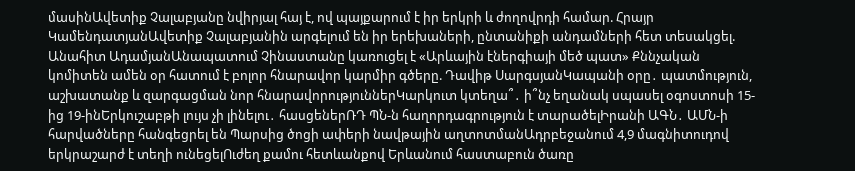մասինԱվետիք Չալաբյանը նվիրյալ հայ է, ով պայքարում է իր երկրի և ժողովրդի համար. Հրայր ԿամենդատյանԱվետիք Չալաբյանին արգելում են իր երեխաների, ընտանիքի անդամների հետ տեսակցել. Անահիտ ԱդամյանԱնապատում Չինաստանը կառուցել է «Արևային էներգիայի մեծ պատ» Քննչական կոմիտեն ամեն օր հատում է բոլոր հնարավոր կարմիր գծերը. Դավիթ ՍարգսյանԿապանի օրը․ պատմություն, աշխատանք և զարգացման նոր հնարավորություններԿարկուտ կտեղա՞․ ի՞նչ եղանակ սպասել օգոստոսի 15-ից 19-ինԵրկուշաբթի լույս չի լինելու․ հասցեներՌԴ ՊՆ-ն հաղորդագրություն է տարածելԻրանի ԱԳՆ․ ԱՄՆ-ի հարվածները հանգեցրել են Պարսից ծոցի ափերի նավթային աղտոտմանԱդրբեջանում 4,9 մագնիտուդով երկրաշարժ է տեղի ունեցելՈւժեղ քամու հետևանքով Երևանում հաստաբուն ծառը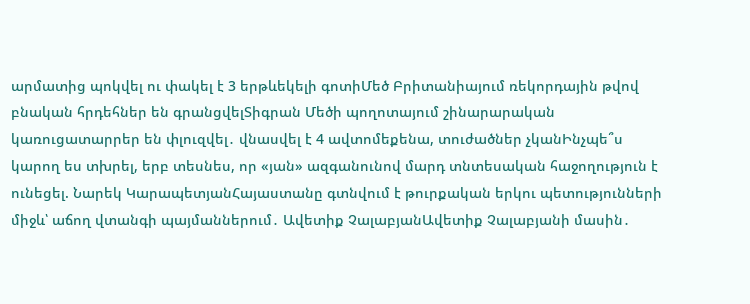արմատից պոկվել ու փակել է 3 երթևեկելի գոտիՄեծ Բրիտանիայում ռեկորդային թվով բնական հրդեհներ են գրանցվելՏիգրան Մեծի պողոտայում շինարարական կառուցատարրեր են փլուզվել․ վնասվել է 4 ավտոմեքենա, տուժածներ չկանԻնչպե՞ս կարող ես տխրել, երբ տեսնես, որ «յան» ազգանունով մարդ տնտեսական հաջողություն է ունեցել. Նարեկ ԿարապետյանՀայաստանը գտնվում է թուրքական երկու պետությունների միջև՝ աճող վտանգի պայմաններում․ Ավետիք ՉալաբյանԱվետիք Չալաբյանի մասին․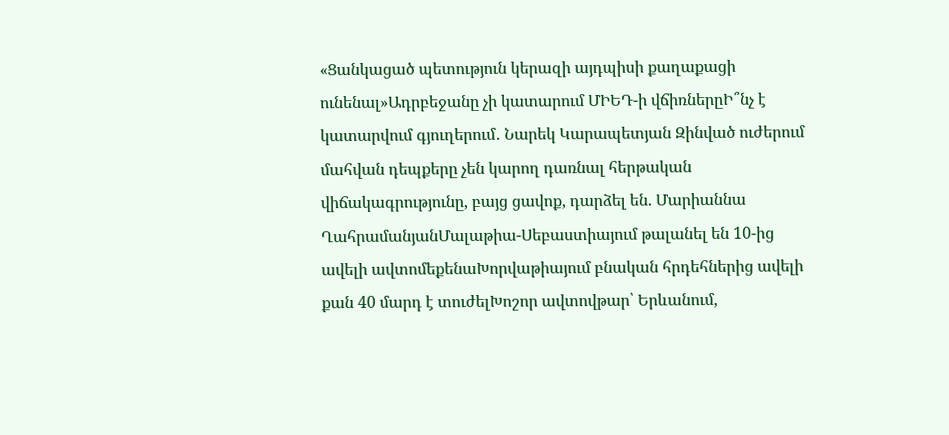«Ցանկացած պետություն կերազի այդպիսի քաղաքացի ունենալ»Ադրբեջանը չի կատարում ՄԻԵԴ-ի վճիռներըԻ՞նչ է կատարվում գյուղերում․ Նարեկ Կարապետյան Զինված ուժերում մահվան դեպքերը չեն կարող դառնալ հերթական վիճակագրությունը, բայց ցավոք, դարձել են. Մարիաննա ՂահրամանյանՄալաթիա-Սեբաստիայում թալանել են 10-ից ավելի ավտոմեքենաԽորվաթիայում բնական հրդեհներից ավելի քան 40 մարդ է տուժելԽոշոր ավտովթար՝ Երևանում,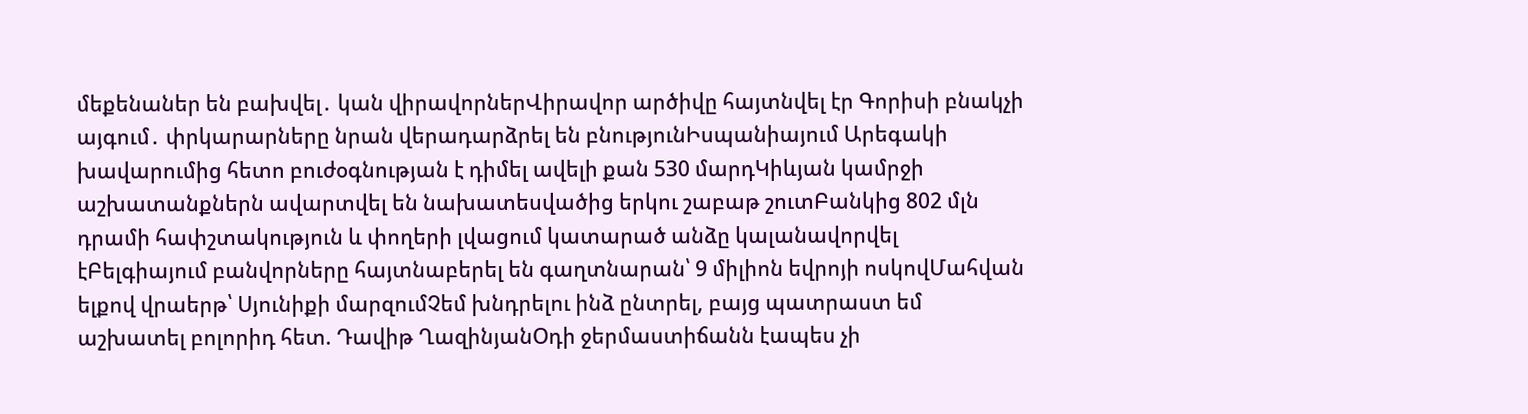մեքենաներ են բախվել․ կան վիրավորներՎիրավոր արծիվը հայտնվել էր Գորիսի բնակչի այգում․ փրկարարները նրան վերադարձրել են բնությունԻսպանիայում Արեգակի խավարումից հետո բուժօգնության է դիմել ավելի քան 530 մարդԿիևյան կամրջի աշխատանքներն ավարտվել են նախատեսվածից երկու շաբաթ շուտԲանկից 802 մլն դրամի հափշտակություն և փողերի լվացում կատարած անձը կալանավորվել էԲելգիայում բանվորները հայտնաբերել են գաղտնարան՝ 9 միլիոն եվրոյի ոսկովՄահվան ելքով վրաերթ՝ Սյունիքի մարզումՉեմ խնդրելու ինձ ընտրել, բայց պատրաստ եմ աշխատել բոլորիդ հետ. Դավիթ ՂազինյանՕդի ջերմաստիճանն էապես չի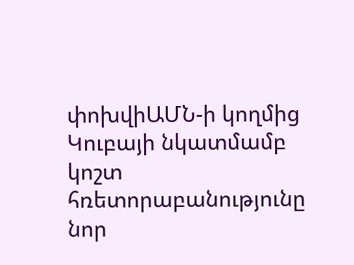փոխվիԱՄՆ-ի կողմից Կուբայի նկատմամբ կոշտ հռետորաբանությունը նոր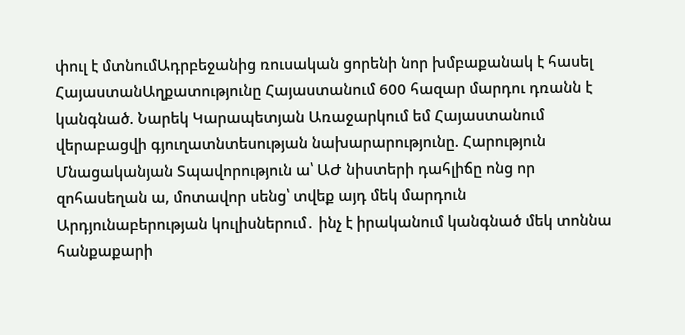փուլ է մտնումԱդրբեջանից ռուսական ցորենի նոր խմբաքանակ է հասել ՀայաստանԱղքատությունը Հայաստանում 600 հազար մարդու դռանն է կանգնած. Նարեկ Կարապետյան Առաջարկում եմ Հայաստանում վերաբացվի գյուղատնտեսության նախարարությունը. Հարություն Մնացականյան Տպավորություն ա՝ ԱԺ նիստերի դահլիճը ոնց որ զոհասեղան ա, մոտավոր սենց՝ տվեք այդ մեկ մարդուն Արդյունաբերության կուլիսներում․ ինչ է իրականում կանգնած մեկ տոննա հանքաքարի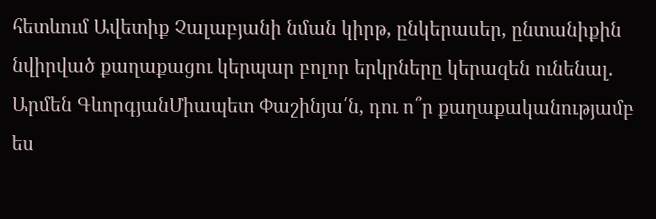հետևում Ավետիք Չալաբյանի նման կիրթ, ընկերասեր, ընտանիքին նվիրված քաղաքացու կերպար բոլոր երկրները կերազեն ունենալ. Արմեն ԳևորգյանՄիապետ Փաշինյա՛ն, դու ո՞ր քաղաքականությամբ ես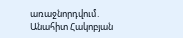առաջնորդվում․ Անահիտ Հակոբյան